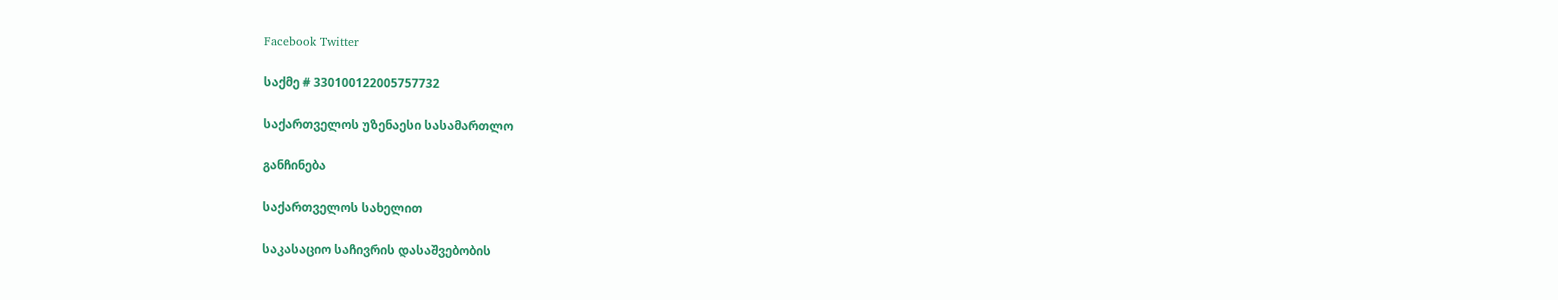Facebook Twitter

საქმე # 330100122005757732

საქართველოს უზენაესი სასამართლო

განჩინება

საქართველოს სახელით

საკასაციო საჩივრის დასაშვებობის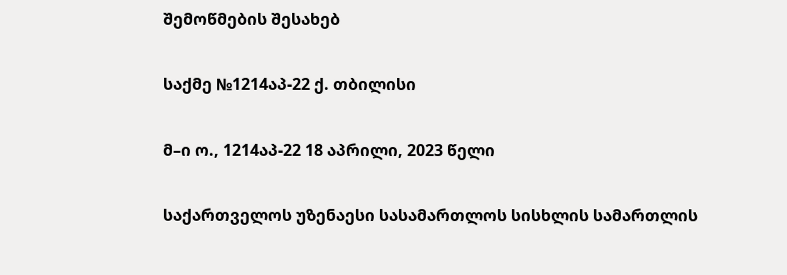შემოწმების შესახებ

საქმე №1214აპ-22 ქ. თბილისი

მ–ი ო., 1214აპ-22 18 აპრილი, 2023 წელი

საქართველოს უზენაესი სასამართლოს სისხლის სამართლის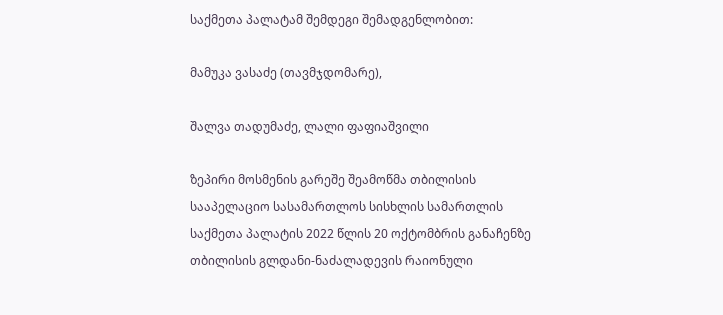საქმეთა პალატამ შემდეგი შემადგენლობით:

მამუკა ვასაძე (თავმჯდომარე),

შალვა თადუმაძე, ლალი ფაფიაშვილი

ზეპირი მოსმენის გარეშე შეამოწმა თბილისის სააპელაციო სასამართლოს სისხლის სამართლის საქმეთა პალატის 2022 წლის 20 ოქტომბრის განაჩენზე თბილისის გლდანი-ნაძალადევის რაიონული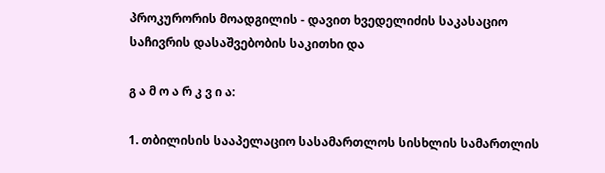პროკურორის მოადგილის - დავით ხვედელიძის საკასაციო საჩივრის დასაშვებობის საკითხი და

გ ა მ ო ა რ კ ვ ი ა:

1. თბილისის სააპელაციო სასამართლოს სისხლის სამართლის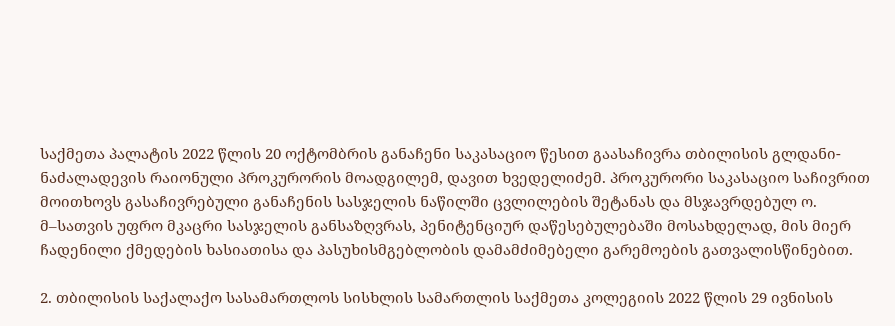საქმეთა პალატის 2022 წლის 20 ოქტომბრის განაჩენი საკასაციო წესით გაასაჩივრა თბილისის გლდანი-ნაძალადევის რაიონული პროკურორის მოადგილემ, დავით ხვედელიძემ. პროკურორი საკასაციო საჩივრით მოითხოვს გასაჩივრებული განაჩენის სასჯელის ნაწილში ცვლილების შეტანას და მსჯავრდებულ ო. მ–სათვის უფრო მკაცრი სასჯელის განსაზღვრას, პენიტენციურ დაწესებულებაში მოსახდელად, მის მიერ ჩადენილი ქმედების ხასიათისა და პასუხისმგებლობის დამამძიმებელი გარემოების გათვალისწინებით.

2. თბილისის საქალაქო სასამართლოს სისხლის სამართლის საქმეთა კოლეგიის 2022 წლის 29 ივნისის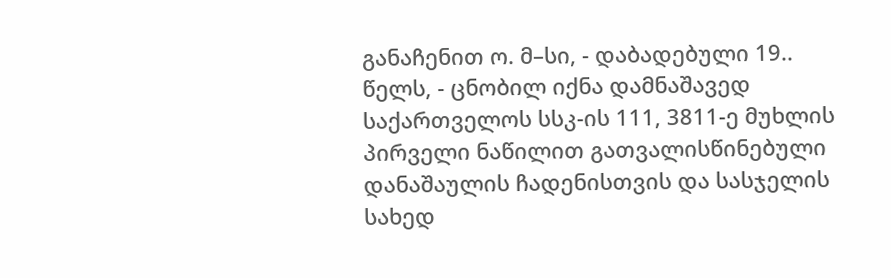განაჩენით ო. მ–სი, - დაბადებული 19.. წელს, - ცნობილ იქნა დამნაშავედ საქართველოს სსკ-ის 111, 3811-ე მუხლის პირველი ნაწილით გათვალისწინებული დანაშაულის ჩადენისთვის და სასჯელის სახედ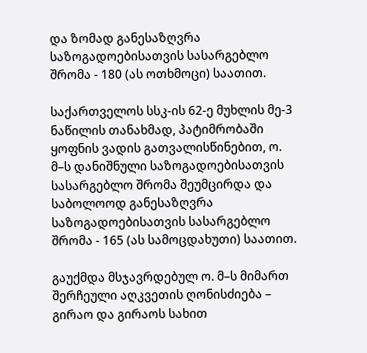და ზომად განესაზღვრა საზოგადოებისათვის სასარგებლო შრომა - 180 (ას ოთხმოცი) საათით.

საქართველოს სსკ-ის 62-ე მუხლის მე-3 ნაწილის თანახმად, პატიმრობაში ყოფნის ვადის გათვალისწინებით, ო. მ–ს დანიშნული საზოგადოებისათვის სასარგებლო შრომა შეუმცირდა და საბოლოოდ განესაზღვრა საზოგადოებისათვის სასარგებლო შრომა - 165 (ას სამოცდახუთი) საათით.

გაუქმდა მსჯავრდებულ ო. მ–ს მიმართ შერჩეული აღკვეთის ღონისძიება – გირაო და გირაოს სახით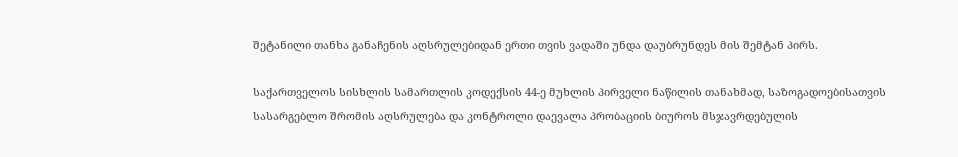შეტანილი თანხა განაჩენის აღსრულებიდან ერთი თვის ვადაში უნდა დაუბრუნდეს მის შემტან პირს.

საქართველოს სისხლის სამართლის კოდექსის 44-ე მუხლის პირველი ნაწილის თანახმად, საზოგადოებისათვის სასარგებლო შრომის აღსრულება და კონტროლი დაევალა პრობაციის ბიუროს მსჯავრდებულის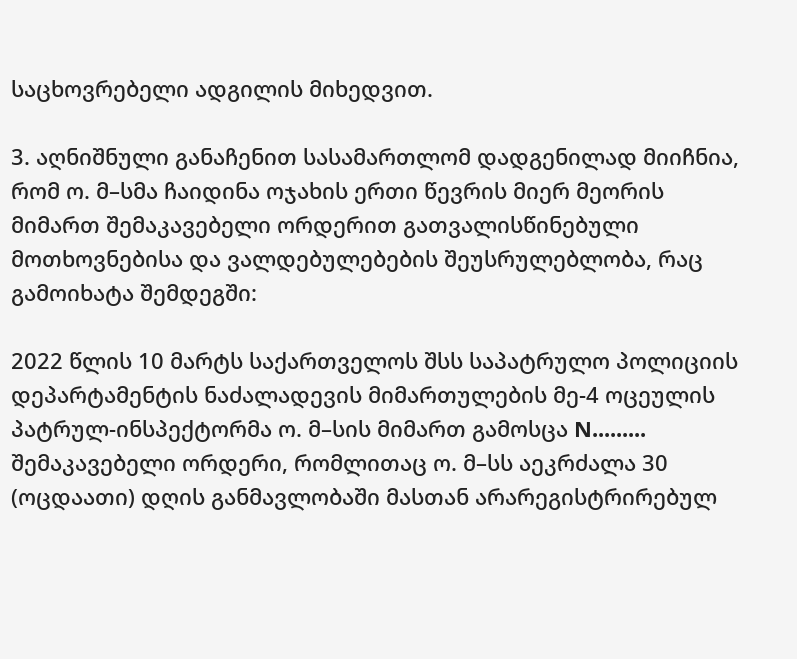საცხოვრებელი ადგილის მიხედვით.

3. აღნიშნული განაჩენით სასამართლომ დადგენილად მიიჩნია, რომ ო. მ–სმა ჩაიდინა ოჯახის ერთი წევრის მიერ მეორის მიმართ შემაკავებელი ორდერით გათვალისწინებული მოთხოვნებისა და ვალდებულებების შეუსრულებლობა, რაც გამოიხატა შემდეგში:

2022 წლის 10 მარტს საქართველოს შსს საპატრულო პოლიციის დეპარტამენტის ნაძალადევის მიმართულების მე-4 ოცეულის პატრულ-ინსპექტორმა ო. მ–სის მიმართ გამოსცა N......... შემაკავებელი ორდერი, რომლითაც ო. მ–სს აეკრძალა 30 (ოცდაათი) დღის განმავლობაში მასთან არარეგისტრირებულ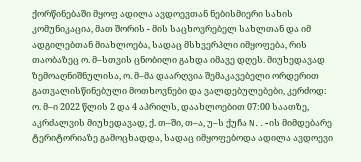ქორწინებაში მყოფ ადილა ავდოევთან ნებისმიერი სახის კომუნიკაცია, მათ შორის - მის საცხოვრებელ სახლთან და იმ ადგილებთან მიახლოება, სადაც მსხვერპლი იმყოფება, რის თაობაზეც ო. მ–სთვის ცნობილი გახდა იმავე დღეს. მიუხედავად ზემოაღნიშნულისა, ო. მ–მა დაარღვია შემაკავებელი ორდერით გათვალისწინებული მოთხოვნები და ვალდებულებები, კერძოდ: ო. მ–ი 2022 წლის 2 და 4 აპრილს, დაახლოებით 07:00 საათზე, აკრძალვის მიუხედავად, ქ. თ–ში, თ–ა, უ–ს ქუჩა N..-ის მიმდებარე ტერიტორიაზე გამოცხადდა, სადაც იმყოფებოდა ადილა ავდოევი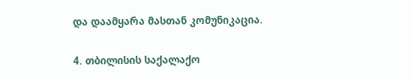და დაამყარა მასთან კომუნიკაცია.

4. თბილისის საქალაქო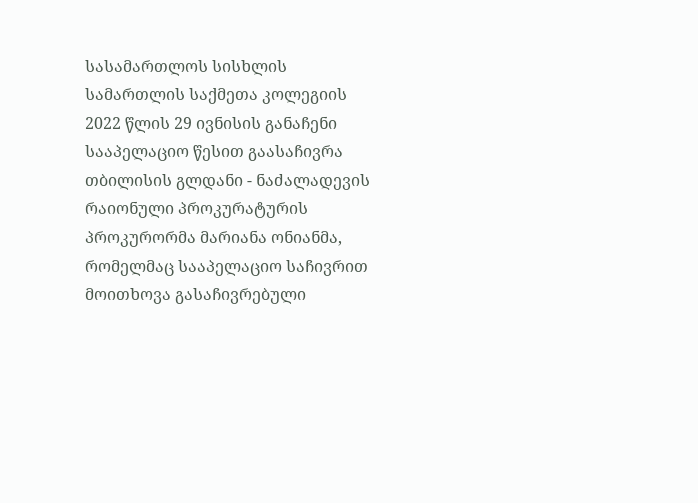სასამართლოს სისხლის სამართლის საქმეთა კოლეგიის 2022 წლის 29 ივნისის განაჩენი სააპელაციო წესით გაასაჩივრა თბილისის გლდანი - ნაძალადევის რაიონული პროკურატურის პროკურორმა მარიანა ონიანმა, რომელმაც სააპელაციო საჩივრით მოითხოვა გასაჩივრებული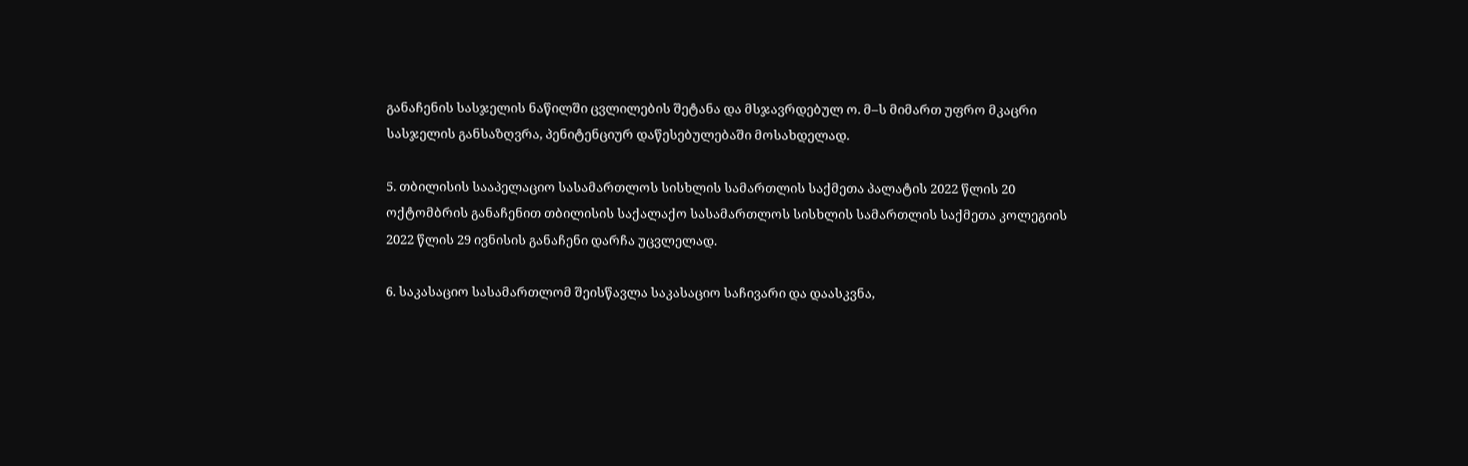განაჩენის სასჯელის ნაწილში ცვლილების შეტანა და მსჯავრდებულ ო. მ–ს მიმართ უფრო მკაცრი სასჯელის განსაზღვრა, პენიტენციურ დაწესებულებაში მოსახდელად.

5. თბილისის სააპელაციო სასამართლოს სისხლის სამართლის საქმეთა პალატის 2022 წლის 20 ოქტომბრის განაჩენით თბილისის საქალაქო სასამართლოს სისხლის სამართლის საქმეთა კოლეგიის 2022 წლის 29 ივნისის განაჩენი დარჩა უცვლელად.

6. საკასაციო სასამართლომ შეისწავლა საკასაციო საჩივარი და დაასკვნა,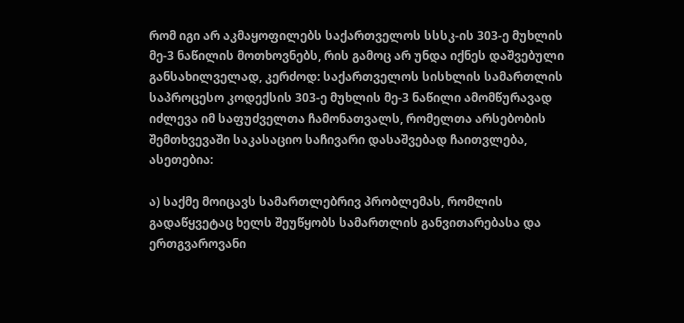რომ იგი არ აკმაყოფილებს საქართველოს სსსკ-ის 303-ე მუხლის მე-3 ნაწილის მოთხოვნებს, რის გამოც არ უნდა იქნეს დაშვებული განსახილველად, კერძოდ: საქართველოს სისხლის სამართლის საპროცესო კოდექსის 303-ე მუხლის მე-3 ნაწილი ამომწურავად იძლევა იმ საფუძველთა ჩამონათვალს, რომელთა არსებობის შემთხვევაში საკასაციო საჩივარი დასაშვებად ჩაითვლება, ასეთებია:

ა) საქმე მოიცავს სამართლებრივ პრობლემას, რომლის გადაწყვეტაც ხელს შეუწყობს სამართლის განვითარებასა და ერთგვაროვანი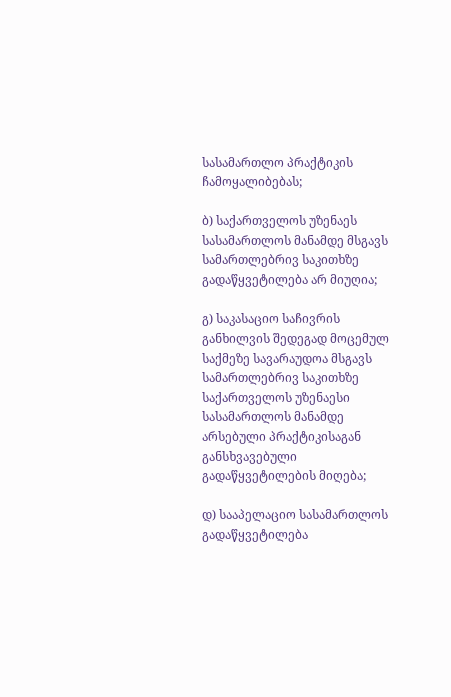სასამართლო პრაქტიკის ჩამოყალიბებას;

ბ) საქართველოს უზენაეს სასამართლოს მანამდე მსგავს სამართლებრივ საკითხზე გადაწყვეტილება არ მიუღია;

გ) საკასაციო საჩივრის განხილვის შედეგად მოცემულ საქმეზე სავარაუდოა მსგავს სამართლებრივ საკითხზე საქართველოს უზენაესი სასამართლოს მანამდე არსებული პრაქტიკისაგან განსხვავებული გადაწყვეტილების მიღება;

დ) სააპელაციო სასამართლოს გადაწყვეტილება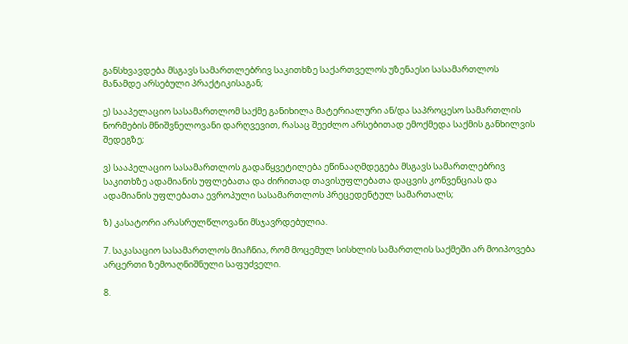განსხვავდება მსგავს სამართლებრივ საკითხზე საქართველოს უზენაესი სასამართლოს მანამდე არსებული პრაქტიკისაგან;

ე) სააპელაციო სასამართლომ საქმე განიხილა მატერიალური ან/და საპროცესო სამართლის ნორმების მნიშვნელოვანი დარღვევით, რასაც შეეძლო არსებითად ემოქმედა საქმის განხილვის შედეგზე;

ვ) სააპელაციო სასამართლოს გადაწყვეტილება ეწინააღმდეგება მსგავს სამართლებრივ საკითხზე ადამიანის უფლებათა და ძირითად თავისუფლებათა დაცვის კონვენციას და ადამიანის უფლებათა ევროპული სასამართლოს პრეცედენტულ სამართალს;

ზ) კასატორი არასრულწლოვანი მსჯავრდებულია.

7. საკასაციო სასამართლოს მიაჩნია, რომ მოცემულ სისხლის სამართლის საქმეში არ მოიპოვება არცერთი ზემოაღნიშნული საფუძველი.

8.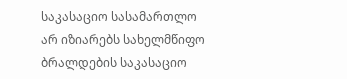საკასაციო სასამართლო არ იზიარებს სახელმწიფო ბრალდების საკასაციო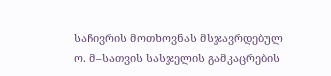საჩივრის მოთხოვნას მსჯავრდებულ ო. მ–სათვის სასჯელის გამკაცრების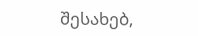შესახებ,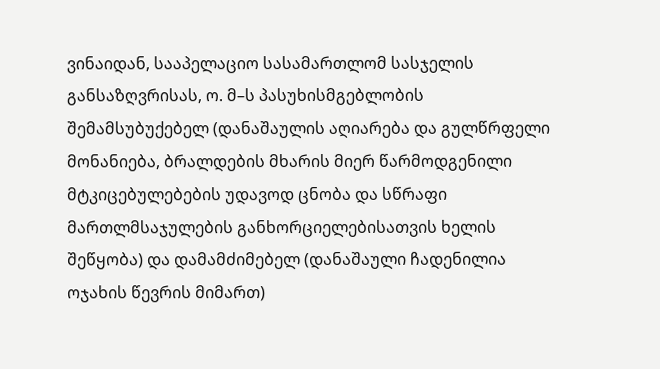ვინაიდან, სააპელაციო სასამართლომ სასჯელის განსაზღვრისას, ო. მ–ს პასუხისმგებლობის შემამსუბუქებელ (დანაშაულის აღიარება და გულწრფელი მონანიება, ბრალდების მხარის მიერ წარმოდგენილი მტკიცებულებების უდავოდ ცნობა და სწრაფი მართლმსაჯულების განხორციელებისათვის ხელის შეწყობა) და დამამძიმებელ (დანაშაული ჩადენილია ოჯახის წევრის მიმართ)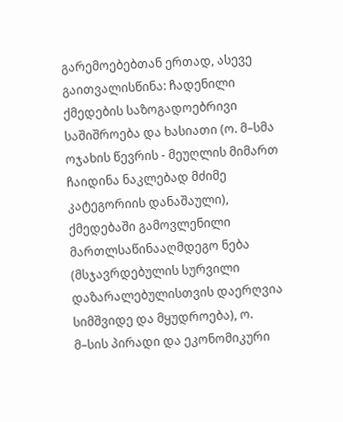გარემოებებთან ერთად, ასევე გაითვალისწინა: ჩადენილი ქმედების საზოგადოებრივი საშიშროება და ხასიათი (ო. მ–სმა ოჯახის წევრის - მეუღლის მიმართ ჩაიდინა ნაკლებად მძიმე კატეგორიის დანაშაული), ქმედებაში გამოვლენილი მართლსაწინააღმდეგო ნება (მსჯავრდებულის სურვილი დაზარალებულისთვის დაერღვია სიმშვიდე და მყუდროება), ო. მ–სის პირადი და ეკონომიკური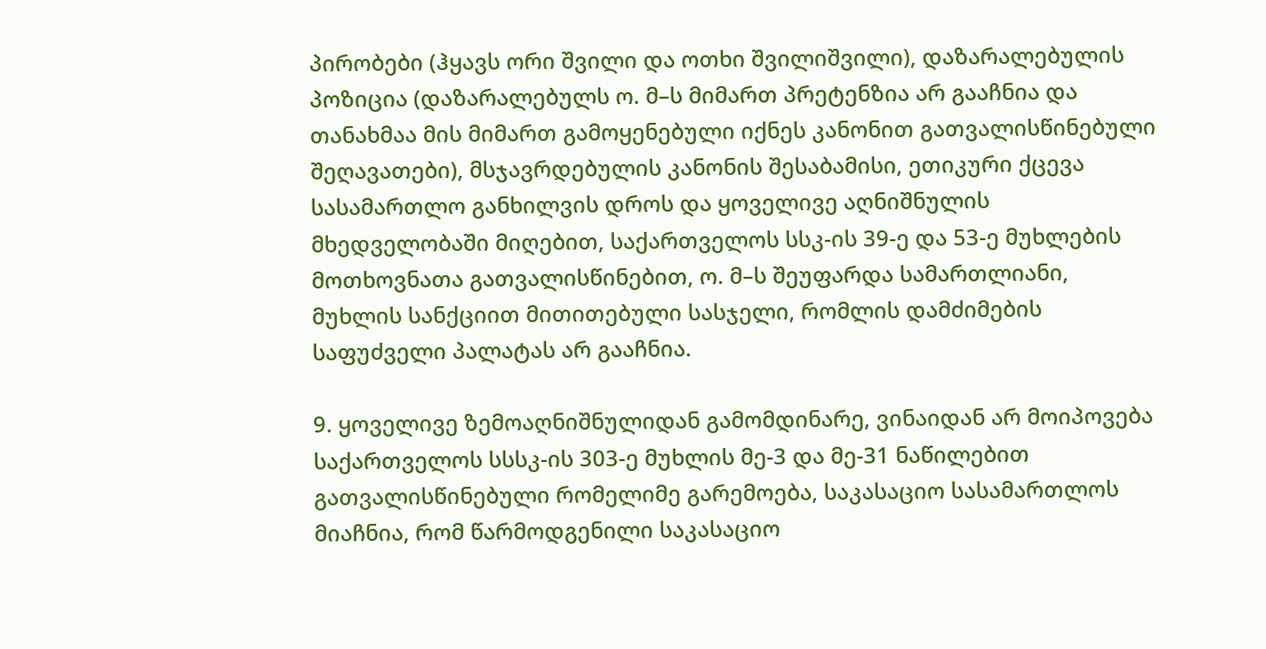პირობები (ჰყავს ორი შვილი და ოთხი შვილიშვილი), დაზარალებულის პოზიცია (დაზარალებულს ო. მ–ს მიმართ პრეტენზია არ გააჩნია და თანახმაა მის მიმართ გამოყენებული იქნეს კანონით გათვალისწინებული შეღავათები), მსჯავრდებულის კანონის შესაბამისი, ეთიკური ქცევა სასამართლო განხილვის დროს და ყოველივე აღნიშნულის მხედველობაში მიღებით, საქართველოს სსკ-ის 39-ე და 53-ე მუხლების მოთხოვნათა გათვალისწინებით, ო. მ–ს შეუფარდა სამართლიანი, მუხლის სანქციით მითითებული სასჯელი, რომლის დამძიმების საფუძველი პალატას არ გააჩნია.

9. ყოველივე ზემოაღნიშნულიდან გამომდინარე, ვინაიდან არ მოიპოვება საქართველოს სსსკ-ის 303-ე მუხლის მე-3 და მე-31 ნაწილებით გათვალისწინებული რომელიმე გარემოება, საკასაციო სასამართლოს მიაჩნია, რომ წარმოდგენილი საკასაციო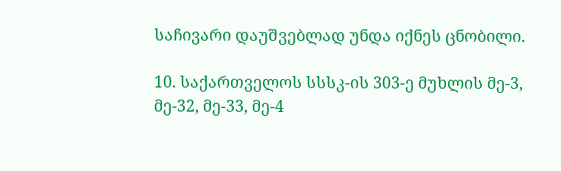საჩივარი დაუშვებლად უნდა იქნეს ცნობილი.

10. საქართველოს სსსკ-ის 303-ე მუხლის მე-3, მე-32, მე-33, მე-4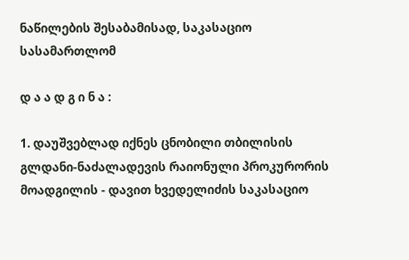ნაწილების შესაბამისად, საკასაციო სასამართლომ

დ ა ა დ გ ი ნ ა :

1. დაუშვებლად იქნეს ცნობილი თბილისის გლდანი-ნაძალადევის რაიონული პროკურორის მოადგილის - დავით ხვედელიძის საკასაციო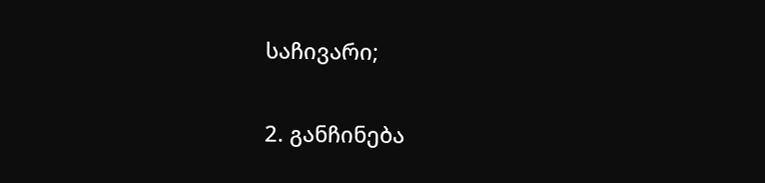საჩივარი;

2. განჩინება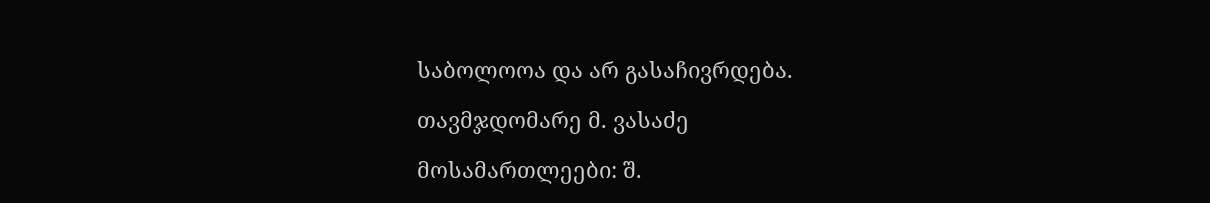საბოლოოა და არ გასაჩივრდება.

თავმჯდომარე მ. ვასაძე

მოსამართლეები: შ.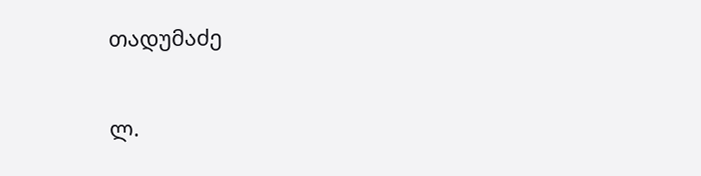თადუმაძე

ლ.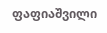ფაფიაშვილი